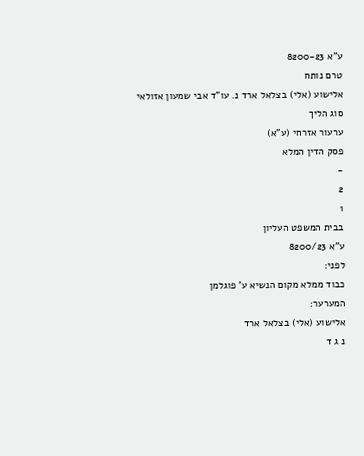ע"א 8200-23
טרם נותח
אלישוע (אלי) בצלאל ארד נ. עו"ד אבי שמעון אזולאי
סוג הליך
ערעור אזרחי (ע"א)
פסק הדין המלא
-
2
1
בבית המשפט העליון
ע"א 8200/23
לפני:
כבוד ממלא מקום הנשיא ע' פוגלמן
המערער:
אלישוע (אלי) בצלאל ארד
נ ג ד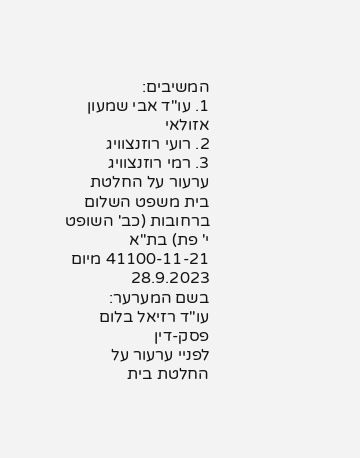המשיבים:
1. עו"ד אבי שמעון אזולאי
2. רועי רוזנצוויג
3. רמי רוזנצוויג
ערעור על החלטת בית משפט השלום ברחובות (כב' השופט י' פת) בת"א 41100-11-21 מיום 28.9.2023
בשם המערער:
עו"ד רזיאל בלום
פסק-דין
לפניי ערעור על החלטת בית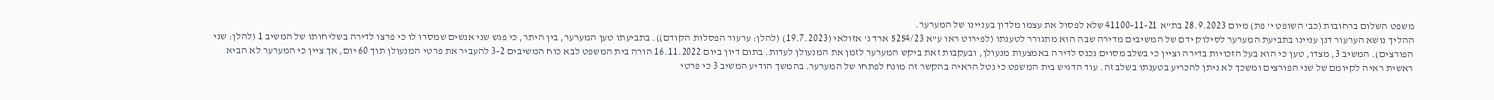משפט השלום ברחובות (כב' השופט י' פת) מיום 28.9.2023 בת"א 41100-11-21 שלא לפסול את עצמו מלדון בעניינו של המערער.
ההליך נושא הערעור דנן עניינו בתביעת המערער לסילוק ידם של המשיבים מדירה שבה הוא מתגורר לטענתו (לפירוט ראו ע"א 5254/23 ארד נ' אזולאי (19.7.2023) (להלן: ערעור הפסלות הקודם)). בתביעתו טען המערער, בין היתר, כי פגש שני אנשים שמסרו לו כי פרצו לדירה בשליחותו של המשיב 1 (להלן: שני הפורצים). המשיב 3, מצדו, טען כי הוא בעל הזכויות בדירה וציין כי בשלב מסוים נכנס לדירה באמצעות מנעולן, ובעקבות זאת ביקש המערער לזמן את המנעולן לעדות. בתום דיון ביום 16.11.2022 הורה בית המשפט לבא כוח המשיבים 3-2 להעביר את פרטי המנעולן תוך 60 יום, אך ציין כי המערער לא הביא ראשית ראיה לקיומם של שני הפורצים ומשכך לא ניתן להכריע בטענתו בשלב זה. עוד הדגיש בית המשפט כי נטל הראיה בהקשר זה מונח לפתחו של המערער. בהמשך הודיע המשיב 3 כי פרטי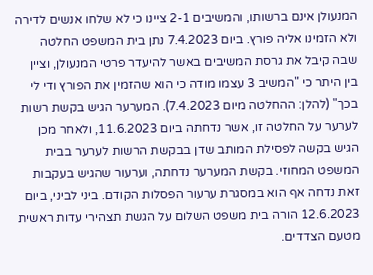המנעולן אינם ברשותו, והמשיבים 2-1 ציינו כי לא שלחו אנשים לדירה ולא הזמינו אליה פורץ. ביום 7.4.2023 נתן בית המשפט החלטה שבה קיבל את גרסת המשיבים באשר להיעדר פרטי המנעולן, וציין בין היתר כי "המשיב 3 עצמו מודה כי הוא שהזמין את הפורץ ודי לי בכך" (להלן: ההחלטה מיום 7.4.2023). המערער הגיש בקשת רשות לערער על החלטה זו, אשר נדחתה ביום 11.6.2023, ולאחר מכן הגיש בקשה לפסילת המותב שדן בבקשת הרשות לערער בבית המשפט המחוזי. בקשת המערער נדחתה, וערעור שהגיש בעקבות זאת נדחה אף הוא במסגרת ערעור הפסלות הקודם. ביני לביני, ביום 12.6.2023 הורה בית משפט השלום על הגשת תצהירי עדות ראשית מטעם הצדדים.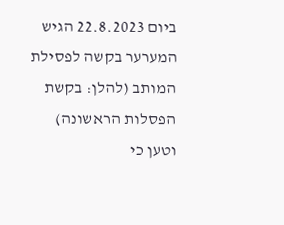ביום 22.8.2023 הגיש המערער בקשה לפסילת המותב (להלן: בקשת הפסלות הראשונה) וטען כי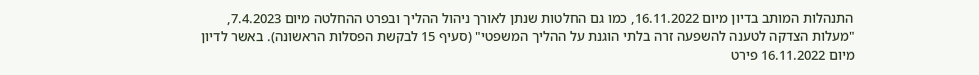התנהלות המותב בדיון מיום 16.11.2022, כמו גם החלטות שנתן לאורך ניהול ההליך ובפרט ההחלטה מיום 7.4.2023, "מעלות הצדקה לטענה להשפעה זרה בלתי הוגנת על ההליך המשפטי" (סעיף 15 לבקשת הפסלות הראשונה). באשר לדיון מיום 16.11.2022 פירט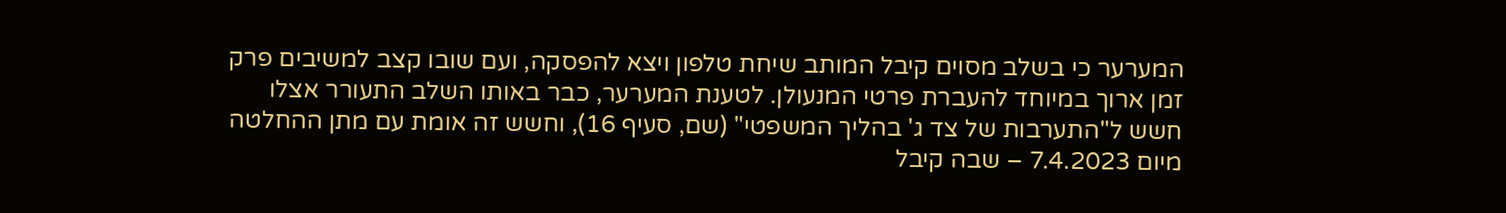המערער כי בשלב מסוים קיבל המותב שיחת טלפון ויצא להפסקה, ועם שובו קצב למשיבים פרק זמן ארוך במיוחד להעברת פרטי המנעולן. לטענת המערער, כבר באותו השלב התעורר אצלו חשש ל"התערבות של צד ג' בהליך המשפטי" (שם, סעיף 16), וחשש זה אומת עם מתן ההחלטה מיום 7.4.2023 – שבה קיבל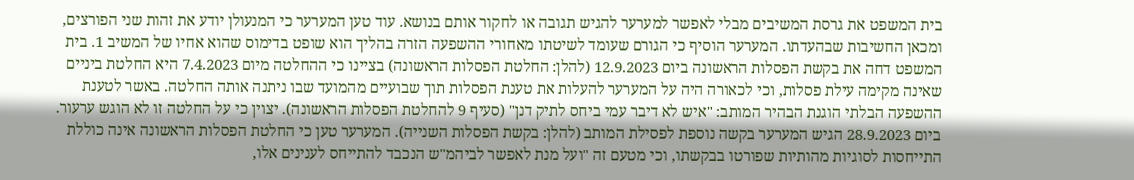בית המשפט את גרסת המשיבים מבלי לאפשר למערער להגיש תגובה או לחקור אותם בנושא. עוד טען המערער כי המנעולן יודע את זהות שני הפורצים, ומכאן החשיבות שבהעדתו. המערער הוסיף כי הגורם שעומד לשיטתו מאחורי ההשפעה הזרה בהליך הוא שופט בדימוס שהוא אחיו של המשיב 1. בית המשפט דחה את בקשת הפסלות הראשונה ביום 12.9.2023 (להלן: החלטת הפסלות הראשונה) בציינו כי ההחלטה מיום 7.4.2023 היא החלטת ביניים שאינה מקימה עילת פסלות, וכי לכאורה היה על המערער להעלות את טענת הפסלות תוך שבועיים מהמועד שבו ניתנה אותה החלטה. באשר לטענת ההשפעה הבלתי הוגנת הבהיר המותב: "איש לא דיבר עמי ביחס לתיק דנן" (סעיף 9 להחלטת הפסלות הראשונה). יצוין כי על החלטה זו לא הוגש ערעור.
ביום 28.9.2023 הגיש המערער בקשה נוספת לפסילת המותב (להלן: בקשת הפסלות השנייה). המערער טען כי החלטת הפסלות הראשונה אינה כוללת התייחסות לסוגיות מהותיות שפורטו בבקשתו, וכי מטעם זה "ועל מנת לאפשר לביהמ"ש הנכבד להתייחס לענינים אלו,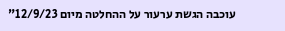עוכבה הגשת ערעור על ההחלטה מיום 12/9/23"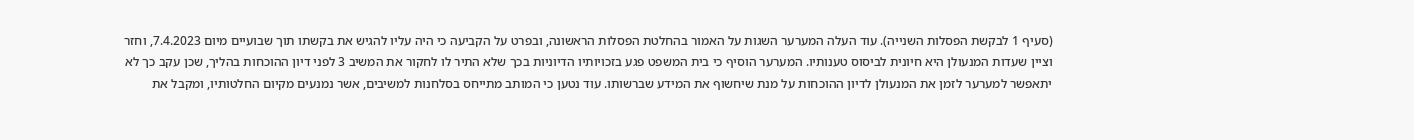(סעיף 1 לבקשת הפסלות השנייה). עוד העלה המערער השגות על האמור בהחלטת הפסלות הראשונה, ובפרט על הקביעה כי היה עליו להגיש את בקשתו תוך שבועיים מיום 7.4.2023, וחזר וציין שעדות המנעולן היא חיונית לביסוס טענותיו. המערער הוסיף כי בית המשפט פגע בזכויותיו הדיוניות בכך שלא התיר לו לחקור את המשיב 3 לפני דיון ההוכחות בהליך, שכן עקב כך לא יתאפשר למערער לזמן את המנעולן לדיון ההוכחות על מנת שיחשוף את המידע שברשותו. עוד נטען כי המותב מתייחס בסלחנות למשיבים, אשר נמנעים מקיום החלטותיו, ומקבל את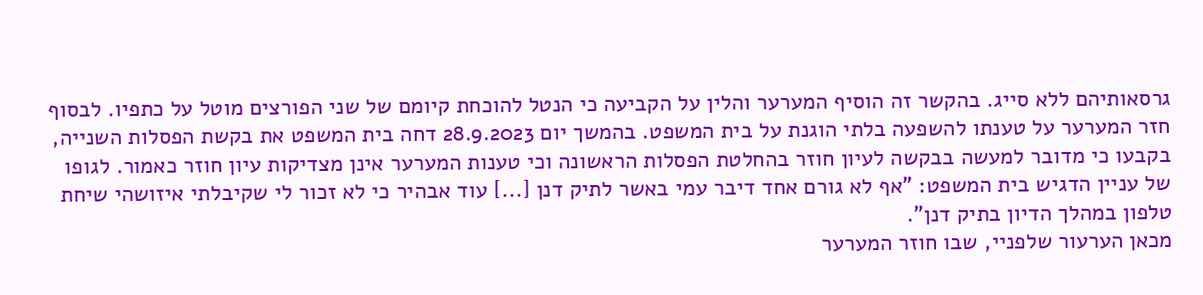גרסאותיהם ללא סייג. בהקשר זה הוסיף המערער והלין על הקביעה כי הנטל להוכחת קיומם של שני הפורצים מוטל על כתפיו. לבסוף חזר המערער על טענתו להשפעה בלתי הוגנת על בית המשפט. בהמשך יום 28.9.2023 דחה בית המשפט את בקשת הפסלות השנייה, בקבעו כי מדובר למעשה בבקשה לעיון חוזר בהחלטת הפסלות הראשונה וכי טענות המערער אינן מצדיקות עיון חוזר כאמור. לגופו של עניין הדגיש בית המשפט: "אף לא גורם אחד דיבר עמי באשר לתיק דנן [...] עוד אבהיר כי לא זכור לי שקיבלתי איזושהי שיחת טלפון במהלך הדיון בתיק דנן".
מכאן הערעור שלפניי, שבו חוזר המערער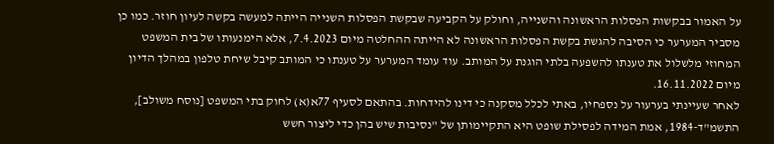על האמור בבקשות הפסלות הראשונה והשנייה, וחולק על הקביעה שבקשת הפסלות השנייה הייתה למעשה בקשה לעיון חוזר. כמו כן מסביר המערער כי הסיבה להגשת בקשת הפסלות הראשונה לא הייתה ההחלטה מיום 7.4.2023, אלא הימנעותו של בית המשפט המחוזי מלשלול את טענתו להשפעה בלתי הוגנת על המותב. עוד עומד המערער על טענתו כי המותב קיבל שיחת טלפון במהלך הדיון מיום 16.11.2022.
לאחר שעיינתי בערעור על נספחיו, באתי לכלל מסקנה כי דינו להידחות. בהתאם לסעיף 77א(א) לחוק בתי המשפט [נוסח משולב], התשמ"ד-1984, אמת המידה לפסילת שופט היא התקיימותן של "נסיבות שיש בהן כדי ליצור חשש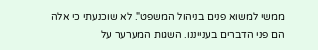ממשי למשוא פנים בניהול המשפט". לא שוכנעתי כי אלה הם פני הדברים בענייננו. השגות המערער על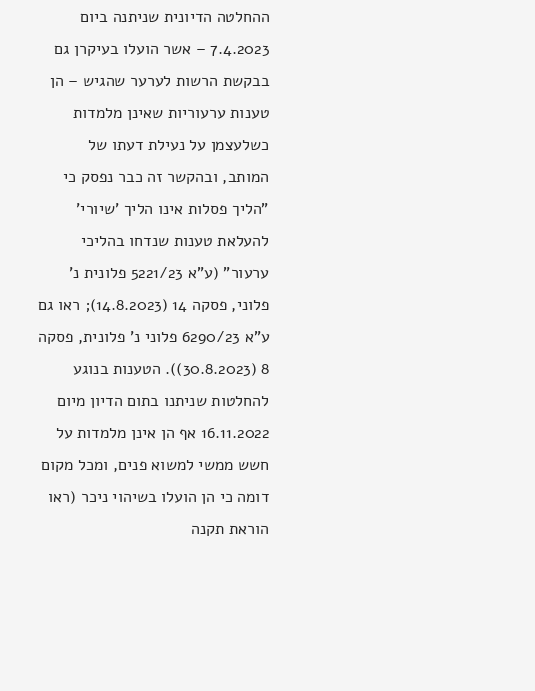ההחלטה הדיונית שניתנה ביום 7.4.2023 – אשר הועלו בעיקרן גם בבקשת הרשות לערער שהגיש – הן טענות ערעוריות שאינן מלמדות כשלעצמן על נעילת דעתו של המותב, ובהקשר זה כבר נפסק כי "הליך פסלות אינו הליך 'שיורי' להעלאת טענות שנדחו בהליכי ערעור" (ע"א 5221/23 פלונית נ' פלוני, פסקה 14 (14.8.2023); ראו גם ע"א 6290/23 פלוני נ' פלונית, פסקה 8 (30.8.2023)). הטענות בנוגע להחלטות שניתנו בתום הדיון מיום 16.11.2022 אף הן אינן מלמדות על חשש ממשי למשוא פנים, ומכל מקום דומה כי הן הועלו בשיהוי ניכר (ראו הוראת תקנה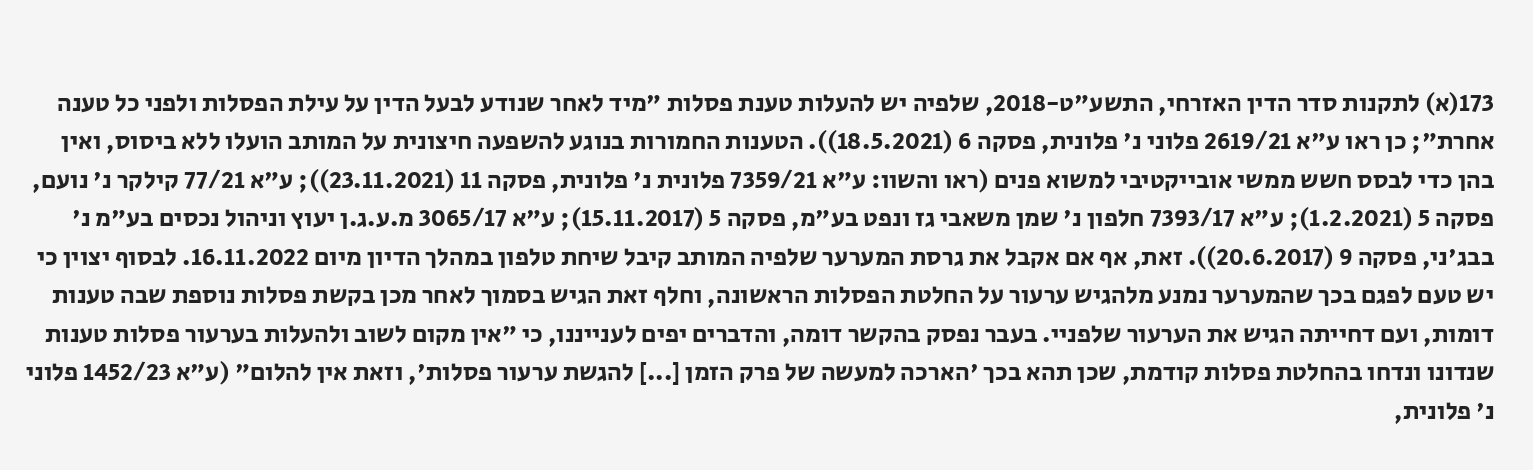173(א) לתקנות סדר הדין האזרחי, התשע"ט-2018, שלפיה יש להעלות טענת פסלות "מיד לאחר שנודע לבעל הדין על עילת הפסלות ולפני כל טענה אחרת"; כן ראו ע"א 2619/21 פלוני נ' פלונית, פסקה 6 (18.5.2021)). הטענות החמורות בנוגע להשפעה חיצונית על המותב הועלו ללא ביסוס, ואין בהן כדי לבסס חשש ממשי אובייקטיבי למשוא פנים (ראו והשוו: ע"א 7359/21 פלונית נ' פלונית, פסקה 11 (23.11.2021)); ע"א 77/21 קילקר נ' נועם, פסקה 5 (1.2.2021); ע"א 7393/17 חלפון נ' שמן משאבי גז ונפט בע"מ, פסקה 5 (15.11.2017); ע"א 3065/17 מ.ע.ג.ן יעוץ וניהול נכסים בע"מ נ' בבג'ני, פסקה 9 (20.6.2017)). זאת, אף אם אקבל את גרסת המערער שלפיה המותב קיבל שיחת טלפון במהלך הדיון מיום 16.11.2022. לבסוף יצוין כי יש טעם לפגם בכך שהמערער נמנע מלהגיש ערעור על החלטת הפסלות הראשונה, וחלף זאת הגיש בסמוך לאחר מכן בקשת פסלות נוספת שבה טענות דומות, ועם דחייתה הגיש את הערעור שלפניי. בעבר נפסק בהקשר דומה, והדברים יפים לענייננו, כי "אין מקום לשוב ולהעלות בערעור פסלות טענות שנדונו ונדחו בהחלטת פסלות קודמת, שכן תהא בכך 'הארכה למעשה של פרק הזמן [...] להגשת ערעור פסלות', וזאת אין להלום" (ע"א 1452/23 פלוני נ' פלונית,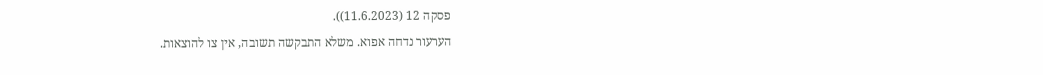פסקה 12 (11.6.2023)).
הערעור נדחה אפוא. משלא התבקשה תשובה, אין צו להוצאות.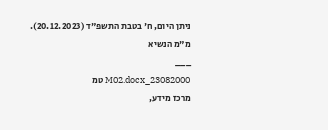ניתן היום, ח' בטבת התשפ"ד (20.12.2023).
מ"מ הנשיא
___
23082000_M02.docx טמ
מרכז מידע,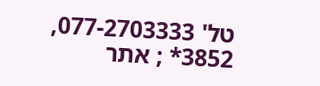טל' 077-2703333, 3852* ; אתר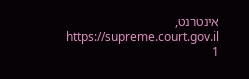אינטרנט, https://supreme.court.gov.il
1